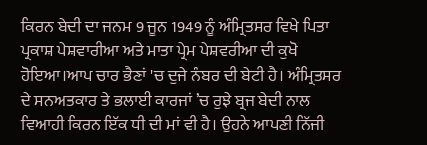ਕਿਰਨ ਬੇਦੀ ਦਾ ਜਨਮ 9 ਜੂਨ 1949 ਨੂੰ ਅੰਮ੍ਰਿਤਸਰ ਵਿਖੇ ਪਿਤਾ ਪ੍ਰਕਾਸ਼ ਪੇਸ਼ਵਾਰੀਆ ਅਤੇ ਮਾਤਾ ਪ੍ਰੇਮ ਪੇਸ਼ਵਰੀਆ ਦੀ ਕੁਖੋ ਹੋਇਆ।ਆਪ ਚਾਰ ਭੈਣਾਂ 'ਚ ਦੁਜੇ ਨੰਬਰ ਦੀ ਬੇਟੀ ਹੈ। ਅੰਮ੍ਰਿਤਸਰ ਦੇ ਸਨਅਤਕਾਰ ਤੇ ਭਲਾਈ ਕਾਰਜਾਂ ’ਚ ਰੁਝੇ ਬ੍ਰਜ ਬੇਦੀ ਨਾਲ ਵਿਆਹੀ ਕਿਰਨ ਇੱਕ ਧੀ ਦੀ ਮਾਂ ਵੀ ਹੈ। ਉਹਨੇ ਆਪਣੀ ਨਿੱਜੀ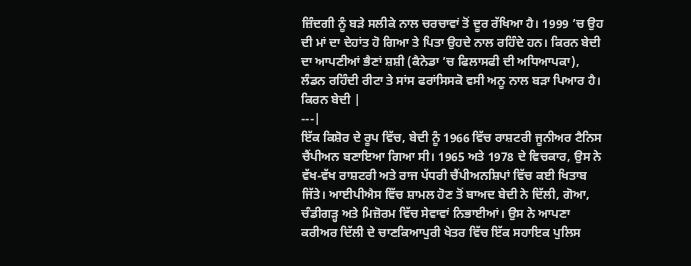ਜ਼ਿੰਦਗੀ ਨੂੰ ਬੜੇ ਸਲੀਕੇ ਨਾਲ ਚਰਚਾਵਾਂ ਤੋਂ ਦੂਰ ਰੱਖਿਆ ਹੈ। 1999 ’ਚ ਉਹ ਦੀ ਮਾਂ ਦਾ ਦੇਹਾਂਤ ਹੋ ਗਿਆ ਤੇ ਪਿਤਾ ਉਹਦੇ ਨਾਲ ਰਹਿੰਦੇ ਹਨ। ਕਿਰਨ ਬੇਦੀ ਦਾ ਆਪਣੀਆਂ ਭੈਣਾਂ ਸ਼ਸ਼ੀ (ਕੈਨੇਡਾ ’ਚ ਫਿਲਾਸਫੀ ਦੀ ਅਧਿਆਪਕਾ), ਲੰਡਨ ਰਹਿੰਦੀ ਰੀਟਾ ਤੇ ਸਾਂਸ ਫਰਾਂਸਿਸਕੋ ਵਸੀ ਅਨੂ ਨਾਲ ਬੜਾ ਪਿਆਰ ਹੈ।
ਕਿਰਨ ਬੇਦੀ |
---|
ਇੱਕ ਕਿਸ਼ੋਰ ਦੇ ਰੂਪ ਵਿੱਚ, ਬੇਦੀ ਨੂੰ 1966 ਵਿੱਚ ਰਾਸ਼ਟਰੀ ਜੂਨੀਅਰ ਟੈਨਿਸ ਚੈਂਪੀਅਨ ਬਣਾਇਆ ਗਿਆ ਸੀ। 1965 ਅਤੇ 1978 ਦੇ ਵਿਚਕਾਰ, ਉਸ ਨੇ ਵੱਖ-ਵੱਖ ਰਾਸ਼ਟਰੀ ਅਤੇ ਰਾਜ ਪੱਧਰੀ ਚੈਂਪੀਅਨਸ਼ਿਪਾਂ ਵਿੱਚ ਕਈ ਖਿਤਾਬ ਜਿੱਤੇ। ਆਈਪੀਐਸ ਵਿੱਚ ਸ਼ਾਮਲ ਹੋਣ ਤੋਂ ਬਾਅਦ ਬੇਦੀ ਨੇ ਦਿੱਲੀ, ਗੋਆ, ਚੰਡੀਗੜ੍ਹ ਅਤੇ ਮਿਜ਼ੋਰਮ ਵਿੱਚ ਸੇਵਾਵਾਂ ਨਿਭਾਈਆਂ। ਉਸ ਨੇ ਆਪਣਾ ਕਰੀਅਰ ਦਿੱਲੀ ਦੇ ਚਾਣਕਿਆਪੁਰੀ ਖੇਤਰ ਵਿੱਚ ਇੱਕ ਸਹਾਇਕ ਪੁਲਿਸ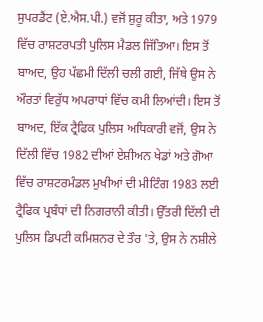ਸੁਪਰਡੈਂਟ (ਏ.ਐਸ.ਪੀ.) ਵਜੋਂ ਸ਼ੁਰੂ ਕੀਤਾ, ਅਤੇ 1979 ਵਿੱਚ ਰਾਸ਼ਟਰਪਤੀ ਪੁਲਿਸ ਮੈਡਲ ਜਿੱਤਿਆ। ਇਸ ਤੋਂ ਬਾਅਦ, ਉਹ ਪੱਛਮੀ ਦਿੱਲੀ ਚਲੀ ਗਈ, ਜਿੱਥੇ ਉਸ ਨੇ ਔਰਤਾਂ ਵਿਰੁੱਧ ਅਪਰਾਧਾਂ ਵਿੱਚ ਕਮੀ ਲਿਆਂਦੀ। ਇਸ ਤੋਂ ਬਾਅਦ, ਇੱਕ ਟ੍ਰੈਫਿਕ ਪੁਲਿਸ ਅਧਿਕਾਰੀ ਵਜੋਂ, ਉਸ ਨੇ ਦਿੱਲੀ ਵਿੱਚ 1982 ਦੀਆਂ ਏਸ਼ੀਅਨ ਖੇਡਾਂ ਅਤੇ ਗੋਆ ਵਿੱਚ ਰਾਸ਼ਟਰਮੰਡਲ ਮੁਖੀਆਂ ਦੀ ਮੀਟਿੰਗ 1983 ਲਈ ਟ੍ਰੈਫਿਕ ਪ੍ਰਬੰਧਾਂ ਦੀ ਨਿਗਰਾਨੀ ਕੀਤੀ। ਉੱਤਰੀ ਦਿੱਲੀ ਦੀ ਪੁਲਿਸ ਡਿਪਟੀ ਕਮਿਸ਼ਨਰ ਦੇ ਤੌਰ 'ਤੇ, ਉਸ ਨੇ ਨਸ਼ੀਲੇ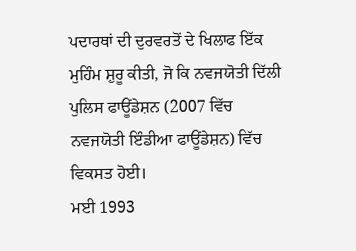ਪਦਾਰਥਾਂ ਦੀ ਦੁਰਵਰਤੋਂ ਦੇ ਖਿਲਾਫ ਇੱਕ ਮੁਹਿੰਮ ਸ਼ੁਰੂ ਕੀਤੀ, ਜੋ ਕਿ ਨਵਜਯੋਤੀ ਦਿੱਲੀ ਪੁਲਿਸ ਫਾਊਂਡੇਸ਼ਨ (2007 ਵਿੱਚ ਨਵਜਯੋਤੀ ਇੰਡੀਆ ਫਾਊਂਡੇਸ਼ਨ) ਵਿੱਚ ਵਿਕਸਤ ਹੋਈ।
ਮਈ 1993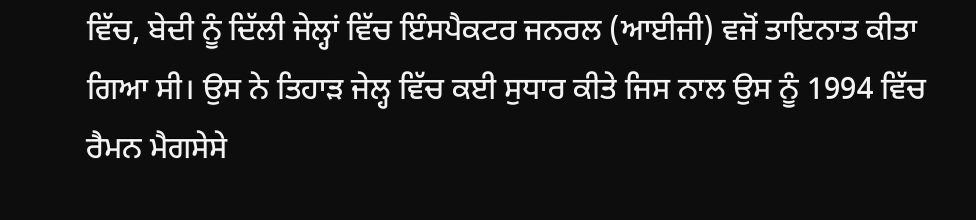ਵਿੱਚ, ਬੇਦੀ ਨੂੰ ਦਿੱਲੀ ਜੇਲ੍ਹਾਂ ਵਿੱਚ ਇੰਸਪੈਕਟਰ ਜਨਰਲ (ਆਈਜੀ) ਵਜੋਂ ਤਾਇਨਾਤ ਕੀਤਾ ਗਿਆ ਸੀ। ਉਸ ਨੇ ਤਿਹਾੜ ਜੇਲ੍ਹ ਵਿੱਚ ਕਈ ਸੁਧਾਰ ਕੀਤੇ ਜਿਸ ਨਾਲ ਉਸ ਨੂੰ 1994 ਵਿੱਚ ਰੈਮਨ ਮੈਗਸੇਸੇ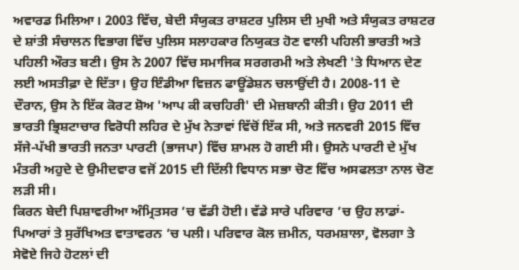ਅਵਾਰਡ ਮਿਲਿਆ। 2003 ਵਿੱਚ, ਬੇਦੀ ਸੰਯੁਕਤ ਰਾਸ਼ਟਰ ਪੁਲਿਸ ਦੀ ਮੁਖੀ ਅਤੇ ਸੰਯੁਕਤ ਰਾਸ਼ਟਰ ਦੇ ਸ਼ਾਂਤੀ ਸੰਚਾਲਨ ਵਿਭਾਗ ਵਿੱਚ ਪੁਲਿਸ ਸਲਾਹਕਾਰ ਨਿਯੁਕਤ ਹੋਣ ਵਾਲੀ ਪਹਿਲੀ ਭਾਰਤੀ ਅਤੇ ਪਹਿਲੀ ਔਰਤ ਬਣੀ। ਉਸ ਨੇ 2007 ਵਿੱਚ ਸਮਾਜਿਕ ਸਰਗਰਮੀ ਅਤੇ ਲੇਖਣੀ 'ਤੇ ਧਿਆਨ ਦੇਣ ਲਈ ਅਸਤੀਫ਼ਾ ਦੇ ਦਿੱਤਾ। ਉਹ ਇੰਡੀਆ ਵਿਜ਼ਨ ਫਾਊਂਡੇਸ਼ਨ ਚਲਾਉਂਦੀ ਹੈ। 2008-11 ਦੇ ਦੌਰਾਨ, ਉਸ ਨੇ ਇੱਕ ਕੋਰਟ ਸ਼ੋਅ 'ਆਪ ਕੀ ਕਚਹਿਰੀ' ਦੀ ਮੇਜ਼ਬਾਨੀ ਕੀਤੀ। ਉਹ 2011 ਦੀ ਭਾਰਤੀ ਭ੍ਰਿਸ਼ਟਾਚਾਰ ਵਿਰੋਧੀ ਲਹਿਰ ਦੇ ਮੁੱਖ ਨੇਤਾਵਾਂ ਵਿੱਚੋਂ ਇੱਕ ਸੀ, ਅਤੇ ਜਨਵਰੀ 2015 ਵਿੱਚ ਸੱਜੇ-ਪੱਖੀ ਭਾਰਤੀ ਜਨਤਾ ਪਾਰਟੀ (ਭਾਜਪਾ) ਵਿੱਚ ਸ਼ਾਮਲ ਹੋ ਗਈ ਸੀ। ਉਸਨੇ ਪਾਰਟੀ ਦੇ ਮੁੱਖ ਮੰਤਰੀ ਅਹੁਦੇ ਦੇ ਉਮੀਦਵਾਰ ਵਜੋਂ 2015 ਦੀ ਦਿੱਲੀ ਵਿਧਾਨ ਸਭਾ ਚੋਣ ਵਿੱਚ ਅਸਫਲਤਾ ਨਾਲ ਚੋਣ ਲੜੀ ਸੀ।
ਕਿਰਨ ਬੇਦੀ ਪਿਸ਼ਾਵਰੀਆ ਅੰਮ੍ਰਿਤਸਰ ’ਚ ਵੱਡੀ ਹੋਈ। ਵੱਡੇ ਸਾਰੇ ਪਰਿਵਾਰ ’ਚ ਉਹ ਲਾਡਾਂ-ਪਿਆਰਾਂ ਤੇ ਸੁਰੱਖਿਅਤ ਵਾਤਾਵਰਨ ’ਚ ਪਲੀ। ਪਰਿਵਾਰ ਕੋਲ ਜ਼ਮੀਨ, ਧਰਮਸ਼ਾਲਾ, ਵੋਲਗਾ ਤੇ ਸੇਵੋਏ ਜਿਹੇ ਹੋਟਲਾਂ ਦੀ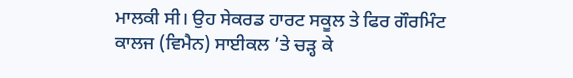ਮਾਲਕੀ ਸੀ। ਉਹ ਸੇਕਰਡ ਹਾਰਟ ਸਕੂਲ ਤੇ ਫਿਰ ਗੌਰਮਿੰਟ ਕਾਲਜ (ਵਿਮੈਨ) ਸਾਈਕਲ ’ਤੇ ਚੜ੍ਹ ਕੇ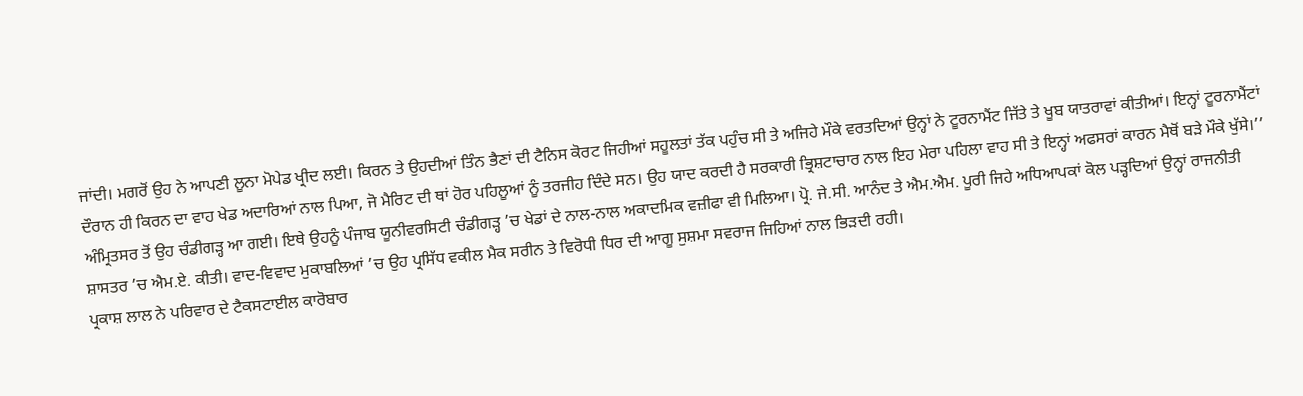ਜਾਂਦੀ। ਮਗਰੋਂ ਉਹ ਨੇ ਆਪਣੀ ਲੂਨਾ ਮੋਪੇਡ ਖ੍ਰੀਦ ਲਈ। ਕਿਰਨ ਤੇ ਉਹਦੀਆਂ ਤਿੰਨ ਭੈਣਾਂ ਦੀ ਟੈਨਿਸ ਕੋਰਟ ਜਿਹੀਆਂ ਸਹੂਲਤਾਂ ਤੱਕ ਪਹੁੰਚ ਸੀ ਤੇ ਅਜਿਹੇ ਮੌਕੇ ਵਰਤਦਿਆਂ ਉਨ੍ਹਾਂ ਨੇ ਟੂਰਨਾਮੈਂਟ ਜਿੱਤੇ ਤੇ ਖੂਬ ਯਾਤਰਾਵਾਂ ਕੀਤੀਆਂ। ਇਨ੍ਹਾਂ ਟੂਰਨਾਮੈਂਟਾਂ ਦੌਰਾਨ ਹੀ ਕਿਰਨ ਦਾ ਵਾਹ ਖੇਡ ਅਦਾਰਿਆਂ ਨਾਲ ਪਿਆ, ਜੋ ਮੈਰਿਟ ਦੀ ਥਾਂ ਹੋਰ ਪਹਿਲੂਆਂ ਨੂੰ ਤਰਜੀਹ ਦਿੰਦੇ ਸਨ। ਉਹ ਯਾਦ ਕਰਦੀ ਹੈ ਸਰਕਾਰੀ ਭ੍ਰਿਸ਼ਟਾਚਾਰ ਨਾਲ ਇਹ ਮੇਰਾ ਪਹਿਲਾ ਵਾਹ ਸੀ ਤੇ ਇਨ੍ਹਾਂ ਅਫਸਰਾਂ ਕਾਰਨ ਮੈਥੋਂ ਬੜੇ ਮੌਕੇ ਖੁੱਸੇ।’’ ਅੰਮ੍ਰਿਤਸਰ ਤੋਂ ਉਹ ਚੰਡੀਗੜ੍ਹ ਆ ਗਈ। ਇਥੇ ਉਹਨੂੰ ਪੰਜਾਬ ਯੂਨੀਵਰਸਿਟੀ ਚੰਡੀਗੜ੍ਹ ’ਚ ਖੇਡਾਂ ਦੇ ਨਾਲ-ਨਾਲ ਅਕਾਦਮਿਕ ਵਜ਼ੀਫਾ ਵੀ ਮਿਲਿਆ। ਪ੍ਰੋ. ਜੇ.ਸੀ. ਆਨੰਦ ਤੇ ਐਮ.ਐਮ. ਪੂਰੀ ਜਿਹੇ ਅਧਿਆਪਕਾਂ ਕੋਲ ਪੜ੍ਹਦਿਆਂ ਉਨ੍ਹਾਂ ਰਾਜਨੀਤੀ ਸ਼ਾਸਤਰ ’ਚ ਐਮ.ਏ. ਕੀਤੀ। ਵਾਦ-ਵਿਵਾਦ ਮੁਕਾਬਲਿਆਂ ’ਚ ਉਹ ਪ੍ਰਸਿੱਧ ਵਕੀਲ ਮੈਕ ਸਰੀਨ ਤੇ ਵਿਰੋਧੀ ਧਿਰ ਦੀ ਆਗੂ ਸੁਸ਼ਮਾ ਸਵਰਾਜ ਜਿਹਿਆਂ ਨਾਲ ਭਿੜਦੀ ਰਹੀ।
ਪ੍ਰਕਾਸ਼ ਲਾਲ ਨੇ ਪਰਿਵਾਰ ਦੇ ਟੈਕਸਟਾਈਲ ਕਾਰੋਬਾਰ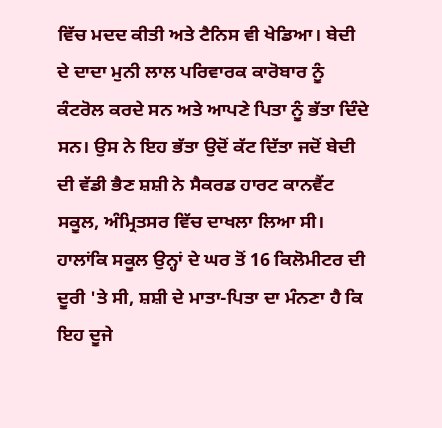ਵਿੱਚ ਮਦਦ ਕੀਤੀ ਅਤੇ ਟੈਨਿਸ ਵੀ ਖੇਡਿਆ। ਬੇਦੀ ਦੇ ਦਾਦਾ ਮੁਨੀ ਲਾਲ ਪਰਿਵਾਰਕ ਕਾਰੋਬਾਰ ਨੂੰ ਕੰਟਰੋਲ ਕਰਦੇ ਸਨ ਅਤੇ ਆਪਣੇ ਪਿਤਾ ਨੂੰ ਭੱਤਾ ਦਿੰਦੇ ਸਨ। ਉਸ ਨੇ ਇਹ ਭੱਤਾ ਉਦੋਂ ਕੱਟ ਦਿੱਤਾ ਜਦੋਂ ਬੇਦੀ ਦੀ ਵੱਡੀ ਭੈਣ ਸ਼ਸ਼ੀ ਨੇ ਸੈਕਰਡ ਹਾਰਟ ਕਾਨਵੈਂਟ ਸਕੂਲ, ਅੰਮ੍ਰਿਤਸਰ ਵਿੱਚ ਦਾਖਲਾ ਲਿਆ ਸੀ। ਹਾਲਾਂਕਿ ਸਕੂਲ ਉਨ੍ਹਾਂ ਦੇ ਘਰ ਤੋਂ 16 ਕਿਲੋਮੀਟਰ ਦੀ ਦੂਰੀ 'ਤੇ ਸੀ, ਸ਼ਸ਼ੀ ਦੇ ਮਾਤਾ-ਪਿਤਾ ਦਾ ਮੰਨਣਾ ਹੈ ਕਿ ਇਹ ਦੂਜੇ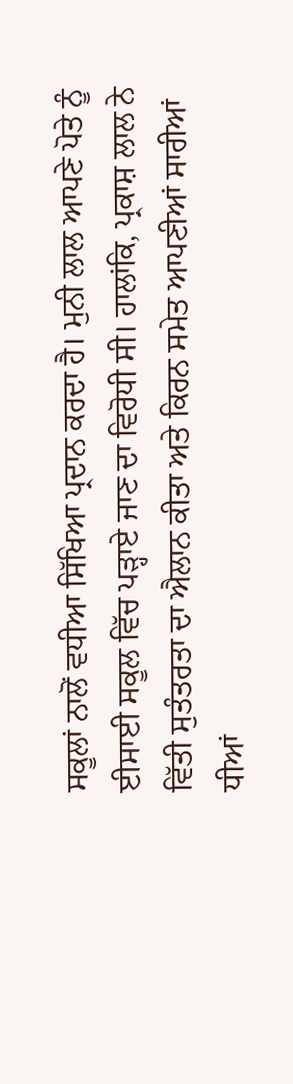ਸਕੂਲਾਂ ਨਾਲੋਂ ਵਧੀਆ ਸਿੱਖਿਆ ਪ੍ਰਦਾਨ ਕਰਦਾ ਹੈ। ਮੁਨੀ ਲਾਲ ਆਪਣੇ ਪੋਤੇ ਨੂੰ ਈਸਾਈ ਸਕੂਲ ਵਿੱਚ ਪੜ੍ਹਾਏ ਜਾਣ ਦਾ ਵਿਰੋਧੀ ਸੀ। ਹਾਲਾਂਕਿ, ਪ੍ਰਕਾਸ਼ ਲਾਲ ਨੇ ਵਿੱਤੀ ਸੁਤੰਤਰਤਾ ਦਾ ਐਲਾਨ ਕੀਤਾ ਅਤੇ ਕਿਰਨ ਸਮੇਤ ਆਪਣੀਆਂ ਸਾਰੀਆਂ ਧੀਆਂ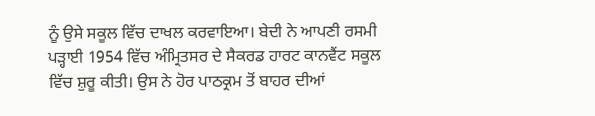ਨੂੰ ਉਸੇ ਸਕੂਲ ਵਿੱਚ ਦਾਖਲ ਕਰਵਾਇਆ। ਬੇਦੀ ਨੇ ਆਪਣੀ ਰਸਮੀ ਪੜ੍ਹਾਈ 1954 ਵਿੱਚ ਅੰਮ੍ਰਿਤਸਰ ਦੇ ਸੈਕਰਡ ਹਾਰਟ ਕਾਨਵੈਂਟ ਸਕੂਲ ਵਿੱਚ ਸ਼ੁਰੂ ਕੀਤੀ। ਉਸ ਨੇ ਹੋਰ ਪਾਠਕ੍ਰਮ ਤੋਂ ਬਾਹਰ ਦੀਆਂ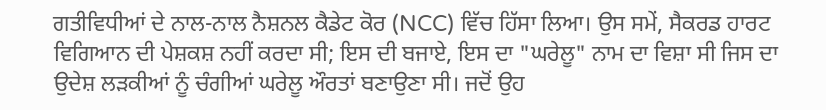ਗਤੀਵਿਧੀਆਂ ਦੇ ਨਾਲ-ਨਾਲ ਨੈਸ਼ਨਲ ਕੈਡੇਟ ਕੋਰ (NCC) ਵਿੱਚ ਹਿੱਸਾ ਲਿਆ। ਉਸ ਸਮੇਂ, ਸੈਕਰਡ ਹਾਰਟ ਵਿਗਿਆਨ ਦੀ ਪੇਸ਼ਕਸ਼ ਨਹੀਂ ਕਰਦਾ ਸੀ; ਇਸ ਦੀ ਬਜਾਏ, ਇਸ ਦਾ "ਘਰੇਲੂ" ਨਾਮ ਦਾ ਵਿਸ਼ਾ ਸੀ ਜਿਸ ਦਾ ਉਦੇਸ਼ ਲੜਕੀਆਂ ਨੂੰ ਚੰਗੀਆਂ ਘਰੇਲੂ ਔਰਤਾਂ ਬਣਾਉਣਾ ਸੀ। ਜਦੋਂ ਉਹ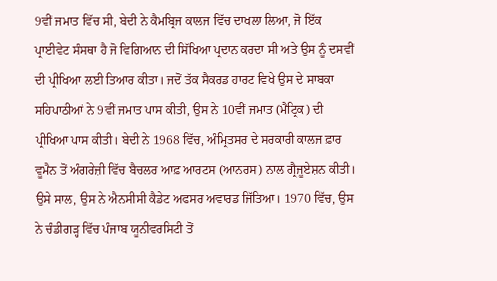9ਵੀਂ ਜਮਾਤ ਵਿੱਚ ਸੀ, ਬੇਦੀ ਨੇ ਕੈਮਬ੍ਰਿਜ ਕਾਲਜ ਵਿੱਚ ਦਾਖਲਾ ਲਿਆ, ਜੋ ਇੱਕ ਪ੍ਰਾਈਵੇਟ ਸੰਸਥਾ ਹੈ ਜੋ ਵਿਗਿਆਨ ਦੀ ਸਿੱਖਿਆ ਪ੍ਰਦਾਨ ਕਰਦਾ ਸੀ ਅਤੇ ਉਸ ਨੂੰ ਦਸਵੀਂ ਦੀ ਪ੍ਰੀਖਿਆ ਲਈ ਤਿਆਰ ਕੀਤਾ। ਜਦੋਂ ਤੱਕ ਸੈਕਰਡ ਹਾਰਟ ਵਿਖੇ ਉਸ ਦੇ ਸਾਬਕਾ ਸਹਿਪਾਠੀਆਂ ਨੇ 9ਵੀਂ ਜਮਾਤ ਪਾਸ ਕੀਤੀ, ਉਸ ਨੇ 10ਵੀਂ ਜਮਾਤ (ਮੈਟ੍ਰਿਕ) ਦੀ ਪ੍ਰੀਖਿਆ ਪਾਸ ਕੀਤੀ। ਬੇਦੀ ਨੇ 1968 ਵਿੱਚ, ਅੰਮ੍ਰਿਤਸਰ ਦੇ ਸਰਕਾਰੀ ਕਾਲਜ ਫ਼ਾਰ ਵੂਮੈਨ ਤੋਂ ਅੰਗਰੇਜ਼ੀ ਵਿੱਚ ਬੈਚਲਰ ਆਫ਼ ਆਰਟਸ (ਆਨਰਸ) ਨਾਲ ਗ੍ਰੈਜੂਏਸ਼ਨ ਕੀਤੀ। ਉਸੇ ਸਾਲ, ਉਸ ਨੇ ਐਨਸੀਸੀ ਕੈਡੇਟ ਅਫਸਰ ਅਵਾਰਡ ਜਿੱਤਿਆ। 1970 ਵਿੱਚ, ਉਸ ਨੇ ਚੰਡੀਗੜ੍ਹ ਵਿੱਚ ਪੰਜਾਬ ਯੂਨੀਵਰਸਿਟੀ ਤੋਂ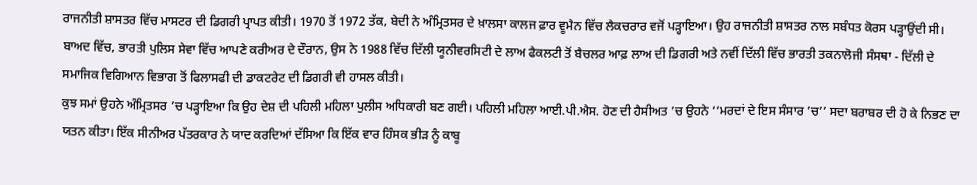ਰਾਜਨੀਤੀ ਸ਼ਾਸਤਰ ਵਿੱਚ ਮਾਸਟਰ ਦੀ ਡਿਗਰੀ ਪ੍ਰਾਪਤ ਕੀਤੀ। 1970 ਤੋਂ 1972 ਤੱਕ, ਬੇਦੀ ਨੇ ਅੰਮ੍ਰਿਤਸਰ ਦੇ ਖ਼ਾਲਸਾ ਕਾਲਜ ਫ਼ਾਰ ਵੂਮੈਨ ਵਿੱਚ ਲੈਕਚਰਾਰ ਵਜੋਂ ਪੜ੍ਹਾਇਆ। ਉਹ ਰਾਜਨੀਤੀ ਸ਼ਾਸਤਰ ਨਾਲ ਸਬੰਧਤ ਕੋਰਸ ਪੜ੍ਹਾਉਂਦੀ ਸੀ। ਬਾਅਦ ਵਿੱਚ, ਭਾਰਤੀ ਪੁਲਿਸ ਸੇਵਾ ਵਿੱਚ ਆਪਣੇ ਕਰੀਅਰ ਦੇ ਦੌਰਾਨ, ਉਸ ਨੇ 1988 ਵਿੱਚ ਦਿੱਲੀ ਯੂਨੀਵਰਸਿਟੀ ਦੇ ਲਾਅ ਫੈਕਲਟੀ ਤੋਂ ਬੈਚਲਰ ਆਫ਼ ਲਾਅ ਦੀ ਡਿਗਰੀ ਅਤੇ ਨਵੀਂ ਦਿੱਲੀ ਵਿੱਚ ਭਾਰਤੀ ਤਕਨਾਲੋਜੀ ਸੰਸਥਾ - ਦਿੱਲੀ ਦੇ ਸਮਾਜਿਕ ਵਿਗਿਆਨ ਵਿਭਾਗ ਤੋਂ ਫਿਲਾਸਫੀ ਦੀ ਡਾਕਟਰੇਟ ਦੀ ਡਿਗਰੀ ਵੀ ਹਾਸਲ ਕੀਤੀ।
ਕੁਝ ਸਮਾਂ ਉਹਨੇ ਅੰਮ੍ਰਿਤਸਰ ’ਚ ਪੜ੍ਹਾਇਆ ਕਿ ਉਹ ਦੇਸ਼ ਦੀ ਪਹਿਲੀ ਮਹਿਲਾ ਪੁਲੀਸ ਅਧਿਕਾਰੀ ਬਣ ਗਈ। ਪਹਿਲੀ ਮਹਿਲਾ ਆਈ.ਪੀ.ਐਸ. ਹੋਣ ਦੀ ਹੈਸੀਅਤ ’ਚ ਉਹਨੇ ‘‘ਮਰਦਾਂ ਦੇ ਇਸ ਸੰਸਾਰ ’ਚ’’ ਸਦਾ ਬਰਾਬਰ ਦੀ ਹੋ ਕੇ ਨਿਭਣ ਦਾ ਯਤਨ ਕੀਤਾ। ਇੱਕ ਸੀਨੀਅਰ ਪੱਤਰਕਾਰ ਨੇ ਯਾਦ ਕਰਦਿਆਂ ਦੱਸਿਆ ਕਿ ਇੱਕ ਵਾਰ ਹਿੰਸਕ ਭੀੜ ਨੂੰ ਕਾਬੂ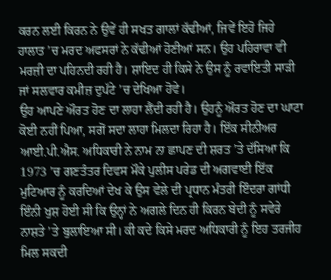ਕਰਨ ਲਈ ਕਿਰਨ ਨੇ ਉਵੇਂ ਹੀ ਸਖਤ ਗਾਲਾਂ ਕੱਢੀਆਂ, ਜਿਵੇਂ ਇਹੋ ਜਿਹੇ ਹਾਲਾਤ ’ਚ ਮਰਦ ਅਫਸਰਾਂ ਨੇ ਕੱਢੀਆਂ ਹੋਣੀਆਂ ਸਨ। ਉਹ ਪਹਿਰਾਵਾ ਵੀ ਮਰਜ਼ੀ ਦਾ ਪਹਿਨਦੀ ਰਹੀ ਹੈ। ਸ਼ਾਇਦ ਹੀ ਕਿਸੇ ਨੇ ਉਸ ਨੂੰ ਰਵਾਇਤੀ ਸਾੜੀ ਜਾਂ ਸਲਵਾਰ ਕਮੀਜ਼ ਦੁਪੱਟੇ ’ਚ ਦੇਖਿਆ ਹੋਵੇ।
ਉਹ ਆਪਣੇ ਔਰਤ ਹੋਣ ਦਾ ਲਾਹਾ ਲੈਂਦੀ ਰਹੀ ਹੈ। ਉਹਨੂੰ ਔਰਤ ਹੋਣ ਦਾ ਘਾਟਾ ਕੋਈ ਨਹੀਂ ਪਿਆ, ਸਗੋਂ ਸਦਾ ਲਾਹਾ ਮਿਲਦਾ ਰਿਹਾ ਹੈ। ਇੱਕ ਸੀਨੀਅਰ ਆਈ.ਪੀ.ਐਸ. ਅਧਿਕਾਰੀ ਨੇ ਨਾਮ ਨਾ ਛਾਪਣ ਦੀ ਸ਼ਰਤ ’ਤੇ ਦੱਸਿਆ ਕਿ 1973 ’ਚ ਗਣਤੰਤਰ ਦਿਵਸ ਮੌਕੇ ਪੁਲੀਸ ਪਰੇਡ ਦੀ ਅਗਵਾਈ ਇੱਕ ਮੁਟਿਆਰ ਨੂੰ ਕਰਦਿਆਂ ਦੇਖ ਕੇ ਉਸ ਵੇਲੇ ਦੀ ਪ੍ਰਧਾਨ ਮੰਤਰੀ ਇੰਦਰਾ ਗਾਂਧੀ ਇੰਨੀ ਖੁਸ਼ ਹੋਈ ਸੀ ਕਿ ਉਨ੍ਹਾਂ ਨੇ ਅਗਲੇ ਦਿਨ ਹੀ ਕਿਰਨ ਬੇਦੀ ਨੂੰ ਸਵੇਰੇ ਨਾਸ਼ਤੇ ’ਤੇ ਬੁਲਾਇਆ ਸੀ। ਕੀ ਕਦੇ ਕਿਸੇ ਮਰਦ ਅਧਿਕਾਰੀ ਨੂੰ ਇਹ ਤਰਜੀਹ ਮਿਲ ਸਕਦੀ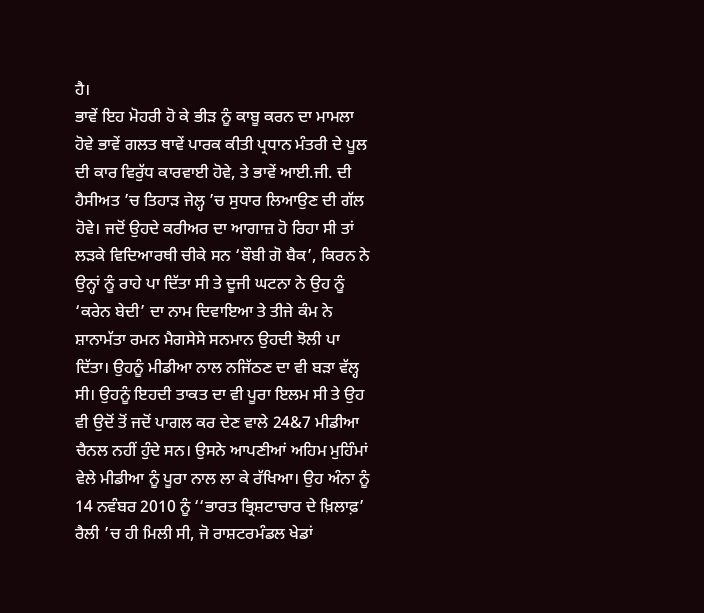ਹੈ।
ਭਾਵੇਂ ਇਹ ਮੋਹਰੀ ਹੋ ਕੇ ਭੀੜ ਨੂੰ ਕਾਬੂ ਕਰਨ ਦਾ ਮਾਮਲਾ ਹੋਵੇ ਭਾਵੇਂ ਗਲਤ ਥਾਵੇਂ ਪਾਰਕ ਕੀਤੀ ਪ੍ਰਧਾਨ ਮੰਤਰੀ ਦੇ ਪੂਲ ਦੀ ਕਾਰ ਵਿਰੁੱਧ ਕਾਰਵਾਈ ਹੋਵੇ, ਤੇ ਭਾਵੇਂ ਆਈ.ਜੀ. ਦੀ ਹੈਸੀਅਤ ’ਚ ਤਿਹਾੜ ਜੇਲ੍ਹ ’ਚ ਸੁਧਾਰ ਲਿਆਉਣ ਦੀ ਗੱਲ ਹੋਵੇ। ਜਦੋਂ ਉਹਦੇ ਕਰੀਅਰ ਦਾ ਆਗਾਜ਼ ਹੋ ਰਿਹਾ ਸੀ ਤਾਂ ਲੜਕੇ ਵਿਦਿਆਰਥੀ ਚੀਕੇ ਸਨ ‘ਬੌਬੀ ਗੋ ਬੈਕ’, ਕਿਰਨ ਨੇ ਉਨ੍ਹਾਂ ਨੂੰ ਰਾਹੇ ਪਾ ਦਿੱਤਾ ਸੀ ਤੇ ਦੂਜੀ ਘਟਨਾ ਨੇ ਉਹ ਨੂੰ ‘ਕਰੇਨ ਬੇਦੀ’ ਦਾ ਨਾਮ ਦਿਵਾਇਆ ਤੇ ਤੀਜੇ ਕੰਮ ਨੇ ਸ਼ਾਨਾਮੱਤਾ ਰਮਨ ਮੈਗਸੇਸੇ ਸਨਮਾਨ ਉਹਦੀ ਝੋਲੀ ਪਾ ਦਿੱਤਾ। ਉਹਨੂੰ ਮੀਡੀਆ ਨਾਲ ਨਜਿੱਠਣ ਦਾ ਵੀ ਬੜਾ ਵੱਲ੍ਹ ਸੀ। ਉਹਨੂੰ ਇਹਦੀ ਤਾਕਤ ਦਾ ਵੀ ਪੂਰਾ ਇਲਮ ਸੀ ਤੇ ਉਹ ਵੀ ਉਦੋਂ ਤੋਂ ਜਦੋਂ ਪਾਗਲ ਕਰ ਦੇਣ ਵਾਲੇ 24&7 ਮੀਡੀਆ ਚੈਨਲ ਨਹੀਂ ਹੁੰਦੇ ਸਨ। ਉਸਨੇ ਆਪਣੀਆਂ ਅਹਿਮ ਮੁਹਿੰਮਾਂ ਵੇਲੇ ਮੀਡੀਆ ਨੂੰ ਪੂਰਾ ਨਾਲ ਲਾ ਕੇ ਰੱਖਿਆ। ਉਹ ਅੰਨਾ ਨੂੰ 14 ਨਵੰਬਰ 2010 ਨੂੰ ‘‘ਭਾਰਤ ਭ੍ਰਿਸ਼ਟਾਚਾਰ ਦੇ ਖ਼ਿਲਾਫ਼’ ਰੈਲੀ ’ਚ ਹੀ ਮਿਲੀ ਸੀ, ਜੋ ਰਾਸ਼ਟਰਮੰਡਲ ਖੇਡਾਂ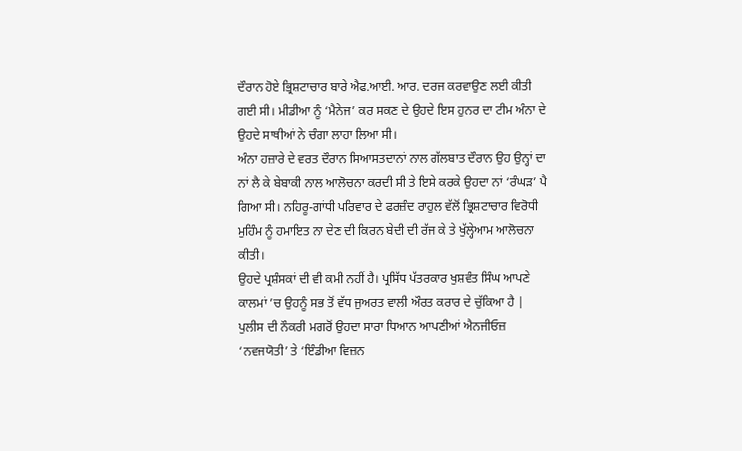ਦੌਰਾਨ ਹੋਏ ਭ੍ਰਿਸ਼ਟਾਚਾਰ ਬਾਰੇ ਐਫ.ਆਈ. ਆਰ. ਦਰਜ ਕਰਵਾਉਣ ਲਈ ਕੀਤੀ ਗਈ ਸੀ। ਮੀਡੀਆ ਨੂੰ ‘ਮੈਨੇਜ’ ਕਰ ਸਕਣ ਦੇ ਉਹਦੇ ਇਸ ਹੁਨਰ ਦਾ ਟੀਮ ਅੰਨਾ ਦੇ ਉਹਦੇ ਸਾਥੀਆਂ ਨੇ ਚੰਗਾ ਲਾਹਾ ਲਿਆ ਸੀ।
ਅੰਨਾ ਹਜ਼ਾਰੇ ਦੇ ਵਰਤ ਦੌਰਾਨ ਸਿਆਸਤਦਾਨਾਂ ਨਾਲ ਗੱਲਬਾਤ ਦੌਰਾਨ ਉਹ ਉਨ੍ਹਾਂ ਦਾ ਨਾਂ ਲੈ ਕੇ ਬੇਬਾਕੀ ਨਾਲ ਆਲੋਚਨਾ ਕਰਦੀ ਸੀ ਤੇ ਇਸੇ ਕਰਕੇ ਉਹਦਾ ਨਾਂ ‘ਰੰਘੜ’ ਪੈ ਗਿਆ ਸੀ। ਨਹਿਰੂ-ਗਾਂਧੀ ਪਰਿਵਾਰ ਦੇ ਫਰਜ਼ੰਦ ਰਾਹੁਲ ਵੱਲੋਂ ਭ੍ਰਿਸ਼ਟਾਚਾਰ ਵਿਰੋਧੀ ਮੁਹਿੰਮ ਨੂੰ ਹਮਾਇਤ ਨਾ ਦੇਣ ਦੀ ਕਿਰਨ ਬੇਦੀ ਦੀ ਰੱਜ ਕੇ ਤੇ ਖੁੱਲ੍ਹੇਆਮ ਆਲੋਚਨਾ ਕੀਤੀ।
ਉਹਦੇ ਪ੍ਰਸ਼ੰਸਕਾਂ ਦੀ ਵੀ ਕਮੀ ਨਹੀਂ ਹੈ। ਪ੍ਰਸਿੱਧ ਪੱਤਰਕਾਰ ਖੁਸ਼ਵੰਤ ਸਿੰਘ ਆਪਣੇ ਕਾਲਮਾਂ ’ਚ ਉਹਨੂੰ ਸਭ ਤੋਂ ਵੱਧ ਜੁਅਰਤ ਵਾਲੀ ਔਰਤ ਕਰਾਰ ਦੇ ਚੁੱਕਿਆ ਹੈ |
ਪੁਲੀਸ ਦੀ ਨੌਕਰੀ ਮਗਰੋਂ ਉਹਦਾ ਸਾਰਾ ਧਿਆਨ ਆਪਣੀਆਂ ਐਨਜੀਓਜ਼ ‘ਨਵਜਯੋਤੀ’ ਤੇ ‘ਇੰਡੀਆ ਵਿਜ਼ਨ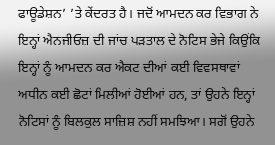ਫਾਊਡੇਸ਼ਨ’ ’ਤੇ ਕੇਂਦਰਤ ਹੈ। ਜਦੋਂ ਆਮਦਨ ਕਰ ਵਿਭਾਗ ਨੇ ਇਨ੍ਹਾਂ ਐਨਜੀਓਜ਼ ਦੀ ਜਾਂਚ ਪੜਤਾਲ ਦੇ ਨੋਟਿਸ ਭੇਜੇ ਕਿਉਂਕਿ ਇਨ੍ਹਾਂ ਨੂੰ ਆਮਦਨ ਕਰ ਐਕਟ ਦੀਆਂ ਕਈ ਵਿਵਸਥਾਵਾਂ ਅਧੀਨ ਕਈ ਛੋਟਾਂ ਮਿਲੀਆਂ ਹੋਈਆਂ ਹਨ, ਤਾਂ ਉਹਨੇ ਇਨ੍ਹਾਂ ਨੋਟਿਸਾਂ ਨੂੰ ਬਿਲਕੁਲ ਸਾਜ਼ਿਸ਼ ਨਹੀਂ ਸਮਝਿਆ। ਸਗੋਂ ਉਹਨੇ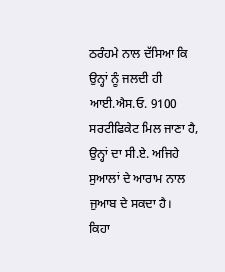ਠਰੰਹਮੇ ਨਾਲ ਦੱਸਿਆ ਕਿ ਉਨ੍ਹਾਂ ਨੂੰ ਜਲਦੀ ਹੀ ਆਈ.ਐਸ.ਓ. 9100 ਸਰਟੀਫਿਕੇਟ ਮਿਲ ਜਾਣਾ ਹੈ, ਉਨ੍ਹਾਂ ਦਾ ਸੀ.ਏ. ਅਜਿਹੇ ਸੁਆਲਾਂ ਦੇ ਆਰਾਮ ਨਾਲ ਜੁਆਬ ਦੇ ਸਕਦਾ ਹੈ।
ਕਿਹਾ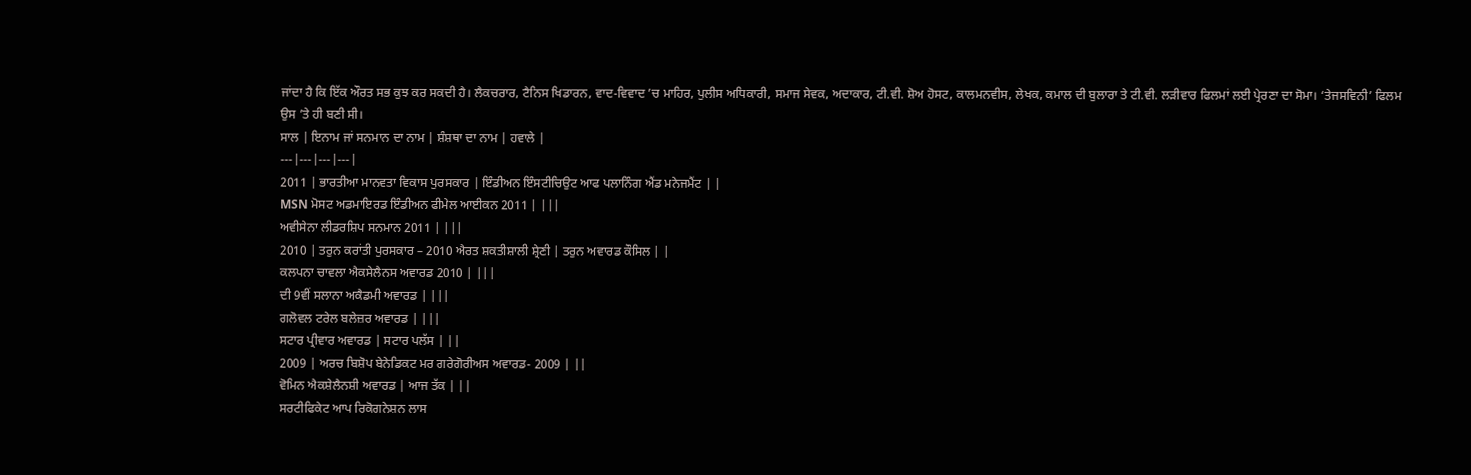ਜਾਂਦਾ ਹੈ ਕਿ ਇੱਕ ਔਰਤ ਸਭ ਕੁਝ ਕਰ ਸਕਦੀ ਹੈ। ਲੈਕਚਰਾਰ, ਟੈਨਿਸ ਖਿਡਾਰਨ, ਵਾਦ-ਵਿਵਾਦ ’ਚ ਮਾਹਿਰ, ਪੁਲੀਸ ਅਧਿਕਾਰੀ, ਸਮਾਜ ਸੇਵਕ, ਅਦਾਕਾਰ, ਟੀ.ਵੀ. ਸ਼ੋਅ ਹੋਸਟ, ਕਾਲਮਨਵੀਸ, ਲੇਖਕ, ਕਮਾਲ ਦੀ ਬੁਲਾਰਾ ਤੇ ਟੀ.ਵੀ. ਲੜੀਵਾਰ ਫਿਲਮਾਂ ਲਈ ਪ੍ਰੇਰਣਾ ਦਾ ਸੋਮਾ। ‘ਤੇਜਸਵਿਨੀ’ ਫਿਲਮ ਉਸ ’ਤੇ ਹੀ ਬਣੀ ਸੀ।
ਸਾਲ | ਇਨਾਮ ਜਾਂ ਸਨਮਾਨ ਦਾ ਨਾਮ | ਸ਼ੰਸ਼ਥਾ ਦਾ ਨਾਮ | ਹਵਾਲੇ |
---|---|---|---|
2011 | ਭਾਰਤੀਆ ਮਾਨਵਤਾ ਵਿਕਾਸ ਪੁਰਸਕਾਰ | ਇੰਡੀਅਨ ਇੰਸਟੀਚਿਉਟ ਆਫ ਪਲਾਨਿੰਗ ਐਂਡ ਮਨੇਜਮੈਂਟ | |
MSN ਮੋਸਟ ਅਡਮਾਇਰਡ ਇੰਡੀਅਨ ਫੀਮੇਲ ਆਈਕਨ 2011 | |||
ਅਵੀਸੇਨਾ ਲੀਡਰਸ਼ਿਪ ਸਨਮਾਨ 2011 | |||
2010 | ਤਰੁਨ ਕਰਾਂਤੀ ਪੁਰਸਕਾਰ – 2010 ਐਰਤ ਸ਼ਕਤੀਸ਼ਾਲੀ ਸ਼੍ਰੇਣੀ | ਤਰੁਨ ਅਵਾਰਡ ਕੌਸਿਲ | |
ਕਲਪਨਾ ਚਾਵਲਾ ਐਕਸੇਲੈਨਸ ਅਵਾਰਡ 2010 | |||
ਦੀ 9ਵੀਂ ਸਲਾਨਾ ਅਕੈਡਮੀ ਅਵਾਰਡ | |||
ਗਲੋਵਲ ਟਰੇਲ ਬਲੇਜ਼ਰ ਅਵਾਰਡ | |||
ਸਟਾਰ ਪ੍ਰੀਵਾਰ ਅਵਾਰਡ | ਸਟਾਰ ਪਲੱਸ | ||
2009 | ਅਰਚ ਬਿਸ਼ੋਪ ਬੇਨੇਡਿਕਟ ਮਰ ਗਰੇਗੋਰੀਅਸ ਅਵਾਰਡ- 2009 | ||
ਵੋਮਿਨ ਐਕਸ਼ੇਲੈਨਸ਼ੀ ਅਵਾਰਡ | ਆਜ ਤੱਕ | ||
ਸਰਟੀਫਿਕੇਟ ਆਪ ਰਿਕੋਗਨੇਸ਼ਨ ਲਾਸ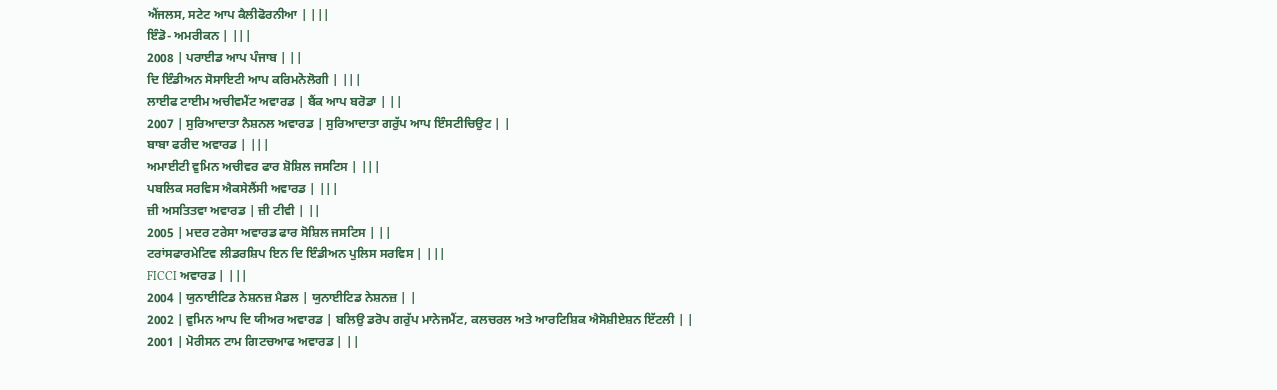ਐਂਜਲਸ, ਸਟੇਟ ਆਪ ਕੈਲੀਫੋਰਨੀਆ | |||
ਇੰਡੋ- ਅਮਰੀਕਨ | |||
2008 | ਪਰਾਈਡ ਆਪ ਪੰਜਾਬ | ||
ਦਿ ਇੰਡੀਅਨ ਸੋਸਾਇਟੀ ਆਪ ਕਰਿਮਨੋਲੋਗੀ | |||
ਲਾਈਫ ਟਾਈਮ ਅਚੀਵਮੈਂਟ ਅਵਾਰਡ | ਬੈਂਕ ਆਪ ਬਰੋਡਾ | ||
2007 | ਸੁਰਿਆਦਾਤਾ ਨੈਸ਼ਨਲ ਅਵਾਰਡ | ਸੁਰਿਆਦਾਤਾ ਗਰੁੱਪ ਆਪ ਇੰਸਟੀਚਿਉਟ | |
ਬਾਬਾ ਫਰੀਦ ਅਵਾਰਡ | |||
ਅਮਾਈਟੀ ਵੁਮਿਨ ਅਚੀਵਰ ਫਾਰ ਸ਼ੋਸ਼ਿਲ ਜਸਟਿਸ | |||
ਪਬਲਿਕ ਸਰਵਿਸ ਐਕਸੇਲੈਂਸੀ ਅਵਾਰਡ | |||
ਜ਼ੀ ਅਸਤਿਤਵਾ ਅਵਾਰਡ | ਜ਼ੀ ਟੀਵੀ | ||
2005 | ਮਦਰ ਟਰੇਸਾ ਅਵਾਰਡ ਫਾਰ ਸੋਸ਼ਿਲ ਜਸਟਿਸ | ||
ਟਰਾਂਸਫਾਰਮੇਟਿਵ ਲੀਡਰਸ਼ਿਪ ਇਨ ਦਿ ਇੰਡੀਅਨ ਪੁਲਿਸ ਸਰਵਿਸ | |||
FICCI ਅਵਾਰਡ | |||
2004 | ਯੁਨਾਈਟਿਡ ਨੇਸ਼ਨਜ਼ ਮੈਡਲ | ਯੁਨਾਈਟਿਡ ਨੇਸ਼ਨਜ਼ | |
2002 | ਵੁਮਿਨ ਆਪ ਦਿ ਯੀਅਰ ਅਵਾਰਡ | ਬਲਿਉ ਡਰੋਪ ਗਰੁੱਪ ਮਾਨੇਜਮੈਂਟ, ਕਲਚਰਲ ਅਤੇ ਆਰਟਿਸ਼ਿਕ ਐਸੋਸ਼ੀਏਸ਼ਨ ਇੱਟਲੀ | |
2001 | ਮੋਰੀਸਨ ਟਾਮ ਗਿਟਚਆਫ ਅਵਾਰਡ | ||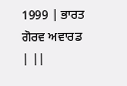1999 | ਭਾਰਤ ਗੋਰਵ ਅਵਾਰਡ | ||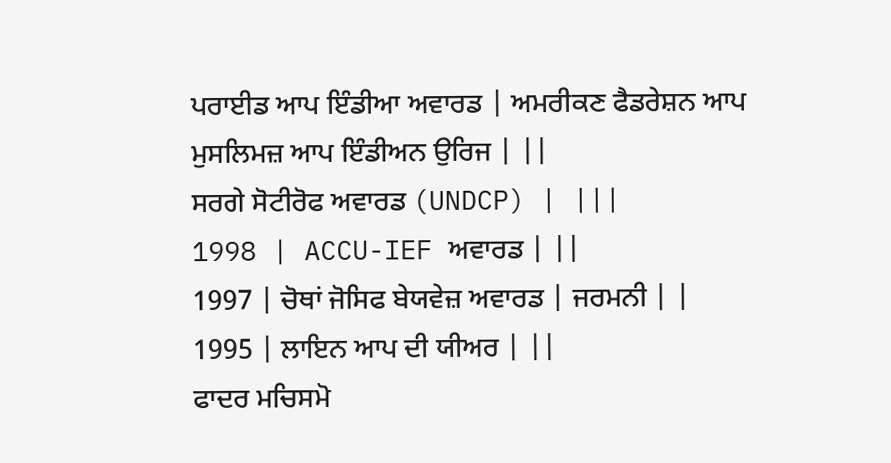ਪਰਾਈਡ ਆਪ ਇੰਡੀਆ ਅਵਾਰਡ | ਅਮਰੀਕਣ ਫੈਡਰੇਸ਼ਨ ਆਪ ਮੁਸਲਿਮਜ਼ ਆਪ ਇੰਡੀਅਨ ਉਰਿਜ | ||
ਸਰਗੇ ਸੋਟੀਰੋਫ ਅਵਾਰਡ (UNDCP) | |||
1998 | ACCU-IEF ਅਵਾਰਡ | ||
1997 | ਚੋਥਾਂ ਜੋਸਿਫ ਬੇਯਵੇਜ਼ ਅਵਾਰਡ | ਜਰਮਨੀ | |
1995 | ਲਾਇਨ ਆਪ ਦੀ ਯੀਅਰ | ||
ਫਾਦਰ ਮਚਿਸਮੋ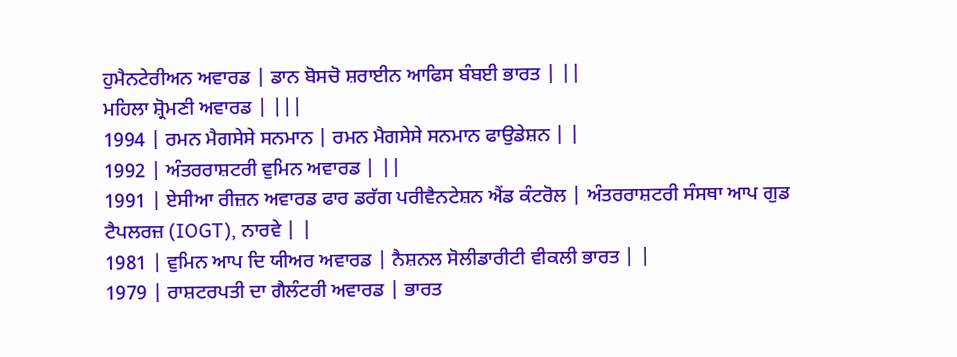ਹੁਮੈਨਟੇਰੀਅਨ ਅਵਾਰਡ | ਡਾਨ ਬੋਸਚੋ ਸ਼ਰਾਈਨ ਆਫਿਸ ਬੰਬਈ ਭਾਰਤ | ||
ਮਹਿਲਾ ਸ਼੍ਰੋਮਣੀ ਅਵਾਰਡ | |||
1994 | ਰਮਨ ਮੈਗਸੇਸੇ ਸਨਮਾਨ | ਰਮਨ ਮੈਗਸੇਸੇ ਸਨਮਾਨ ਫਾਉਡੇਸ਼ਨ | |
1992 | ਅੰਤਰਰਾਸ਼ਟਰੀ ਵੁਮਿਨ ਅਵਾਰਡ | ||
1991 | ਏਸੀਆ ਰੀਜ਼ਨ ਅਵਾਰਡ ਫਾਰ ਡਰੱਗ ਪਰੀਵੈਨਟੇਸ਼ਨ ਐਂਡ ਕੰਟਰੋਲ | ਅੰਤਰਰਾਸ਼ਟਰੀ ਸੰਸਥਾ ਆਪ ਗੁਡ ਟੈਪਲਰਜ਼ (IOGT), ਨਾਰਵੇ | |
1981 | ਵੁਮਿਨ ਆਪ ਦਿ ਯੀਅਰ ਅਵਾਰਡ | ਨੈਸ਼ਨਲ ਸੋਲੀਡਾਰੀਟੀ ਵੀਕਲੀ ਭਾਰਤ | |
1979 | ਰਾਸ਼ਟਰਪਤੀ ਦਾ ਗੈਲੰਟਰੀ ਅਵਾਰਡ | ਭਾਰਤ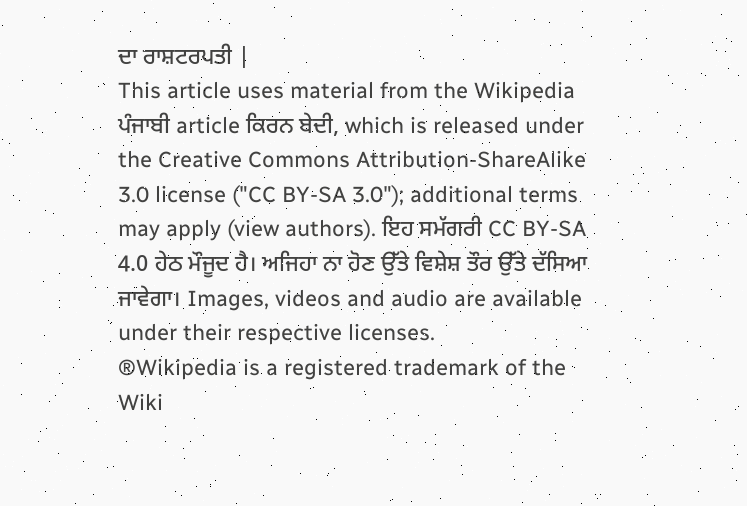ਦਾ ਰਾਸ਼ਟਰਪਤੀ |
This article uses material from the Wikipedia ਪੰਜਾਬੀ article ਕਿਰਨ ਬੇਦੀ, which is released under the Creative Commons Attribution-ShareAlike 3.0 license ("CC BY-SA 3.0"); additional terms may apply (view authors). ਇਹ ਸਮੱਗਰੀ CC BY-SA 4.0 ਹੇਠ ਮੌਜੂਦ ਹੈ। ਅਜਿਹਾ ਨਾ ਹੋਣ ਉੱਤੇ ਵਿਸ਼ੇਸ਼ ਤੌਰ ਉੱਤੇ ਦੱਸਿਆ ਜਾਵੇਗਾ। Images, videos and audio are available under their respective licenses.
®Wikipedia is a registered trademark of the Wiki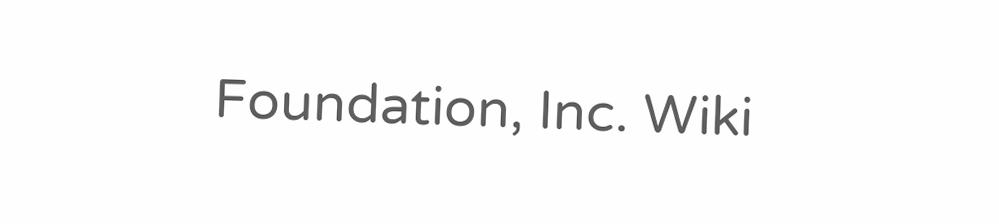Foundation, Inc. Wiki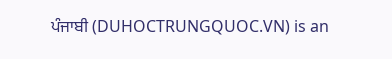ਪੰਜਾਬੀ (DUHOCTRUNGQUOC.VN) is an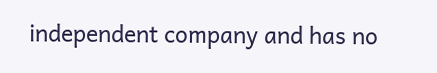independent company and has no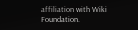affiliation with Wiki Foundation.